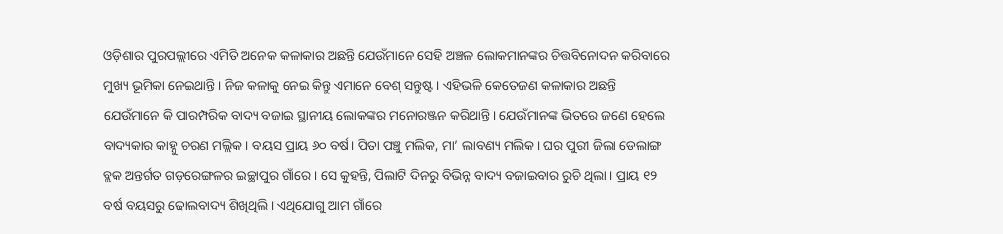ଓଡ଼ିଶାର ପୁରପଲ୍ଲୀରେ ଏମିତି ଅନେକ କଳାକାର ଅଛନ୍ତି ଯେଉଁମାନେ ସେହି ଅଞ୍ଚଳ ଲୋକମାନଙ୍କର ଚିତ୍ତବିନୋଦନ କରିବାରେ ମୁଖ୍ୟ ଭୂମିକା ନେଇଥାନ୍ତି। ନିଜ କଳାକୁ ନେଇ କିନ୍ତୁ ଏମାନେ ବେଶ୍ ସନ୍ତୁଷ୍ଟ। ଏହିଭଳି କେତେଜଣ କଳାକାର ଅଛନ୍ତି ଯେଉଁମାନେ କି ପାରମ୍ପରିକ ବାଦ୍ୟ ବଜାଇ ସ୍ଥାନୀୟ ଲୋକଙ୍କର ମନୋରଞ୍ଜନ କରିଥାନ୍ତି। ଯେଉଁମାନଙ୍କ ଭିତରେ ଜଣେ ହେଲେ ବାଦ୍ୟକାର କାହ୍ନୁ ଚରଣ ମଲ୍ଲିକ। ବୟସ ପ୍ରାୟ ୬୦ ବର୍ଷ। ପିତା ପଞ୍ଚୁ ମଲିକ, ମା’ ଲାବଣ୍ୟ ମଲିକ। ଘର ପୁରୀ ଜିଲା ଡେଲାଙ୍ଗ ବ୍ଲକ ଅନ୍ତର୍ଗତ ଗଡ଼ରେଙ୍ଗଳର ଇଚ୍ଛାପୁର ଗାଁରେ। ସେ କୁହନ୍ତି, ପିଲାଟି ଦିନରୁ ବିଭିନ୍ନ ବାଦ୍ୟ ବଜାଇବାର ରୁଚି ଥିଲା। ପ୍ରାୟ ୧୨ ବର୍ଷ ବୟସରୁ ଢୋଲବାଦ୍ୟ ଶିଖିଥିଲି। ଏଥିଯୋଗୁ ଆମ ଗାଁରେ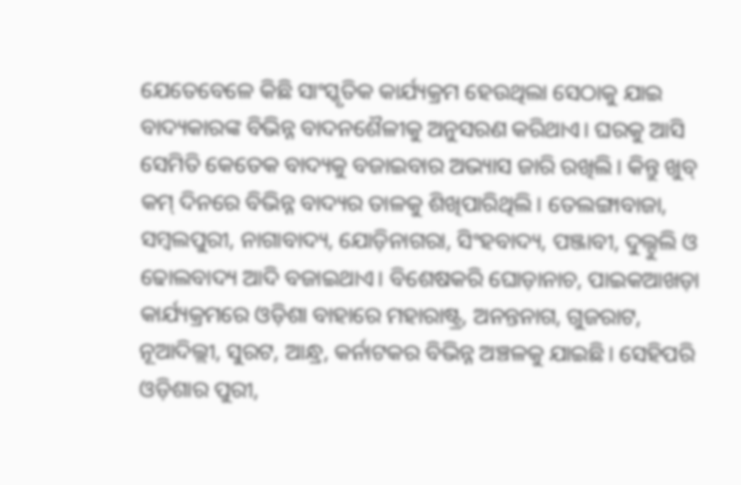ଯେତେବେଳେ କିଛି ସାଂସ୍କୃତିକ କାର୍ଯ୍ୟକ୍ରମ ହେଉଥିଲା ସେଠାକୁ ଯାଇ ବାଦ୍ୟକାରଙ୍କ ବିଭିନ୍ନ ବାଦନଶୈଳୀକୁ ଅନୁସରଣ କରିଥାଏ। ଘରକୁ ଆସି ସେମିତି କେତେକ ବାଦ୍ୟକୁ ବଜାଇବାର ଅଭ୍ୟାସ ଜାରି ରଖିଲି। କିନ୍ତୁ ଖୁବ୍ କମ୍ ଦିନରେ ବିଭିନ୍ନ ବାଦ୍ୟର ତାଳକୁ ଶିଖିପାରିଥିଲି। ତେଲଙ୍ଗାବାଜା, ସମ୍ବଲପୁରୀ, ନାଗାବାଦ୍ୟ, ଯୋଡ଼ିନାଗରା, ସିଂହବାଦ୍ୟ, ପଞ୍ଜାବୀ, ଦୁଲ୍ଦୁଲି ଓ ଢୋଲବାଦ୍ୟ ଆଦି ବଜାଇଥାଏ। ବିଶେଷକରି ଘୋଡ଼ାନାଚ, ପାଇକଆଖଡ଼ା କାର୍ଯ୍ୟକ୍ରମରେ ଓଡ଼ିଶା ବାହାରେ ମହାରାଷ୍ଟ୍ର, ଅନନ୍ତନାଗ, ଗୁଜରାଟ, ନୂଆଦିଲ୍ଲୀ, ସୁରଟ, ଆନ୍ଧ୍ର, କର୍ନାଟକର ବିଭିନ୍ନ ଅଞ୍ଚଳକୁ ଯାଇଛି। ସେହିପରି ଓଡ଼ିଶାର ପୁରୀ,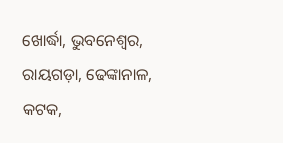ଖୋର୍ଦ୍ଧା, ଭୁବନେଶ୍ୱର, ରାୟଗଡ଼ା, ଢେଙ୍କାନାଳ, କଟକ,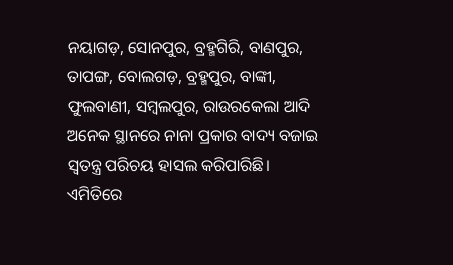ନୟାଗଡ଼, ସୋନପୁର, ବ୍ରହ୍ମଗିରି, ବାଣପୁର, ତାପଙ୍ଗ, ବୋଲଗଡ଼, ବ୍ରହ୍ମପୁର, ବାଙ୍କୀ, ଫୁଲବାଣୀ, ସମ୍ବଲପୁର, ରାଉରକେଲା ଆଦି ଅନେକ ସ୍ଥାନରେ ନାନା ପ୍ରକାର ବାଦ୍ୟ ବଜାଇ ସ୍ବତନ୍ତ୍ର ପରିଚୟ ହାସଲ କରିପାରିଛି। ଏମିତିରେ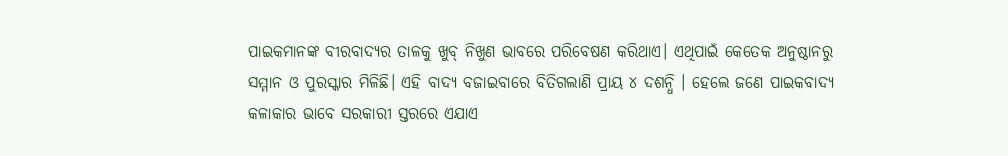ପାଇକମାନଙ୍କ ବୀରବାଦ୍ୟର ତାଳକୁ ଖୁବ୍ ନିଖୁଣ ଭାବରେ ପରିବେଷଣ କରିଥାଏ। ଏଥିପାଇଁ କେତେକ ଅନୁଷ୍ଠାନରୁ ସମ୍ମାନ ଓ ପୁରସ୍କାର ମିଳିଛି। ଏହି ବାଦ୍ୟ ବଜାଇବାରେ ବିତିଗଲାଣି ପ୍ରାୟ ୪ ଦଶନ୍ଧି । ହେଲେ ଜଣେ ପାଇକବାଦ୍ୟ କଳାକାର ଭାବେ ସରକାରୀ ସ୍ତରରେ ଏଯାଏ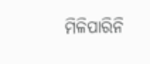ମିଳିପାରିନି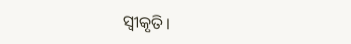ସ୍ବୀକୃତି।